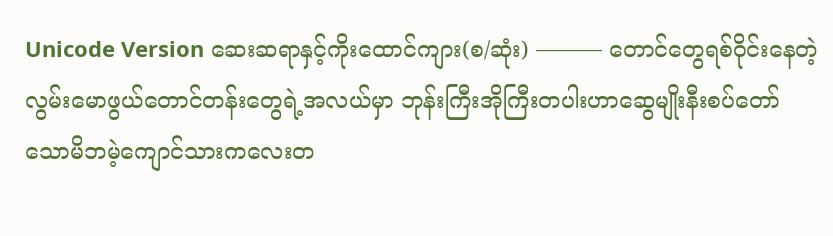Unicode Version ဆေးဆရာနှင့်ကိုးထောင်ကျား(စ/ဆုံး) ——— တောင်တွေရစ်ဝိုင်းနေတဲ့လွမ်းမောဖွယ်တောင်တန်းတွေရဲ့အလယ်မှာ ဘုန်းကြီးအိုကြီးတပါးဟာဆွေမျိုးနီးစပ်တော်သောမိဘမဲ့ကျောင်သားကလေးတ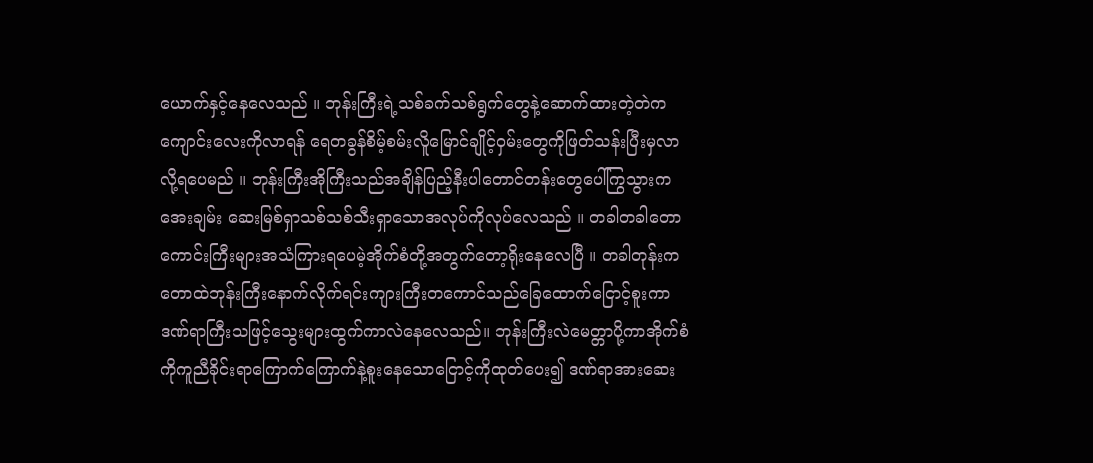ယောက်နှင့်နေလေသည် ။ ဘုန်းကြီးရဲ့သစ်ခက်သစ်ရွက်တွေနဲ့ဆောက်ထားတဲ့တဲကကျောင်းလေးကိုလာရန် ရေတခွန်စိမ့်စမ်းလိူမြောင်ချိုင့်ဝှမ်းတွေကိုဖြတ်သန်းပြီးမှလာလို့ရပေမည် ။ ဘုန်းကြီးအိုကြီးသည်အချိန်ပြည့်နီးပါတောင်တန်းတွေပေါ်ကြွသွားကအေးချမ်း ဆေးမြစ်ရှာသစ်သစ်သီးရှာသောအလုပ်ကိုလုပ်လေသည် ။ တခါတခါတောကောင်းကြီးများအသံကြားရပေမဲ့အိုက်စံတို့အတွက်တော့ရိုးနေလေပြီ ။ တခါတုန်းကတောထဲဘုန်းကြီးနောက်လိုက်ရင်းကျားကြီးတကောင်သည်ခြေထောက်ငြောင့်စူးကာ ဒဏ်ရာကြီးသဖြင့်သွေးများထွက်ကာလဲနေလေသည်။ ဘုန်းကြီးလဲမေတ္တာပို့ကာအိုက်စံကိုကူညီခိုင်းရာကြောက်ကြောက်နဲ့စူးနေသောငြောင့်ကိုထုတ်ပေး၍ ဒဏ်ရာအားဆေး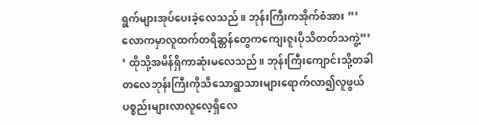ရွက်များအုပ်ပေးခဲ့လေသည် ။ ဘုန်းကြီးကအိုက်စံအား ”’လောကမှာလူထက်တရိဆ္တန်တွေကကျေးဇူးပိုသိတတ်သကွဲ့”’ ‘ ထိုသို့အမိန်ရှိကာဆုံးမလေသည်။ ဘုန်းကြီးကျောင်းသို့တခါတလေဘုန်းကြီးကိုသိသောရွာသားများရောက်လာ၍လူဖွယ်ပစ္စည်းများလာလူလေ့ရှိလေ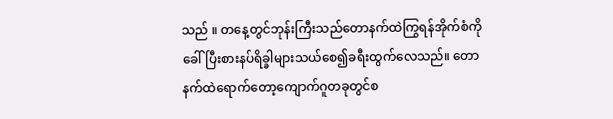သည် ။ တနေ့တွင်ဘုန်းကြီးသည်တောနက်ထဲကြွရန်အိုက်စံကိုခေါ်ပြီးစားနပ်ရိခ္ခါများသယ်စေ၍ခရီးထွက်လေသည်။ တောနက်ထဲရောက်တော့ကျောက်ဂူတခုတွင်စ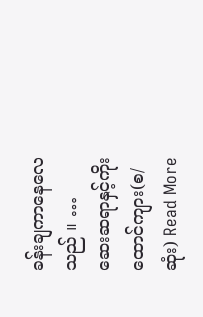ခန်းချကာနေလေသည် ။ …
ဆေးဆရာနှင့်ကိုးထောင်ကျား(စ/ဆုံး) Read More